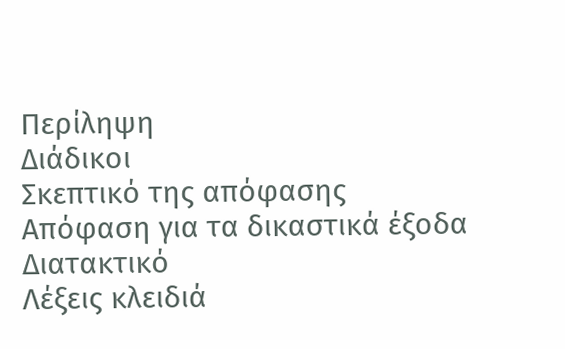Περίληψη
Διάδικοι
Σκεπτικό της απόφασης
Απόφαση για τα δικαστικά έξοδα
Διατακτικό
Λέξεις κλειδιά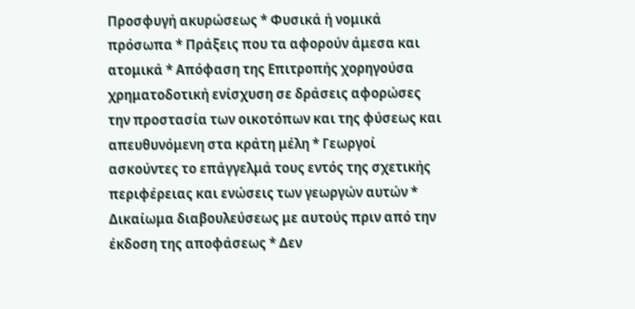Προσφυγή ακυρώσεως * Φυσικά ή νομικά πρόσωπα * Πράξεις που τα αφορούν άμεσα και ατομικά * Απόφαση της Επιτροπής χορηγούσα χρηματοδοτική ενίσχυση σε δράσεις αφορώσες την προστασία των οικοτόπων και της φύσεως και απευθυνόμενη στα κράτη μέλη * Γεωργοί ασκούντες το επάγγελμά τους εντός της σχετικής περιφέρειας και ενώσεις των γεωργών αυτών * Δικαίωμα διαβουλεύσεως με αυτούς πριν από την έκδοση της αποφάσεως * Δεν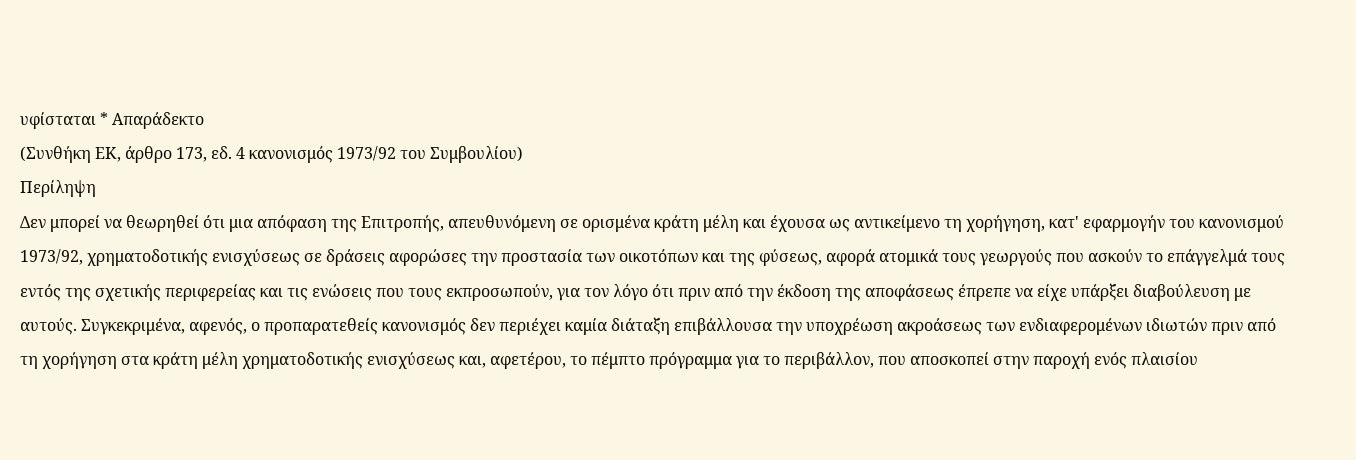υφίσταται * Απαράδεκτο
(Συνθήκη ΕΚ, άρθρο 173, εδ. 4 κανονισμός 1973/92 του Συμβουλίου)
Περίληψη
Δεν μπορεί να θεωρηθεί ότι μια απόφαση της Επιτροπής, απευθυνόμενη σε ορισμένα κράτη μέλη και έχουσα ως αντικείμενο τη χορήγηση, κατ' εφαρμογήν του κανονισμού 1973/92, χρηματοδοτικής ενισχύσεως σε δράσεις αφορώσες την προστασία των οικοτόπων και της φύσεως, αφορά ατομικά τους γεωργούς που ασκούν το επάγγελμά τους εντός της σχετικής περιφερείας και τις ενώσεις που τους εκπροσωπούν, για τον λόγο ότι πριν από την έκδοση της αποφάσεως έπρεπε να είχε υπάρξει διαβούλευση με αυτούς. Συγκεκριμένα, αφενός, ο προπαρατεθείς κανονισμός δεν περιέχει καμία διάταξη επιβάλλουσα την υποχρέωση ακροάσεως των ενδιαφερομένων ιδιωτών πριν από τη χορήγηση στα κράτη μέλη χρηματοδοτικής ενισχύσεως και, αφετέρου, το πέμπτο πρόγραμμα για το περιβάλλον, που αποσκοπεί στην παροχή ενός πλαισίου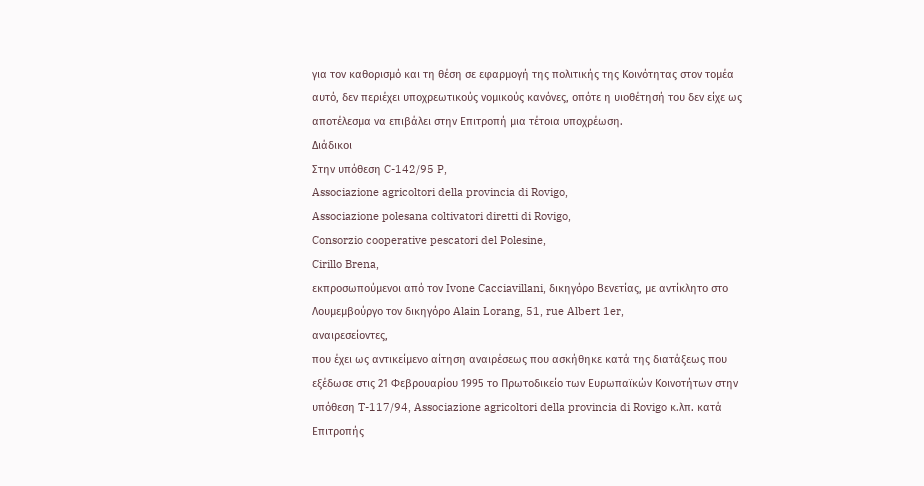για τον καθορισμό και τη θέση σε εφαρμογή της πολιτικής της Κοινότητας στον τομέα αυτό, δεν περιέχει υποχρεωτικούς νομικούς κανόνες, οπότε η υιοθέτησή του δεν είχε ως αποτέλεσμα να επιβάλει στην Επιτροπή μια τέτοια υποχρέωση.
Διάδικοι
Στην υπόθεση C-142/95 P,
Associazione agricoltori della provincia di Rovigo,
Associazione polesana coltivatori diretti di Rovigo,
Consorzio cooperative pescatori del Polesine,
Cirillo Brena,
εκπροσωπούμενοι από τον Ivone Cacciavillani, δικηγόρο Βενετίας, με αντίκλητο στο Λουμεμβούργο τον δικηγόρο Alain Lorang, 51, rue Albert 1er,
αναιρεσείοντες,
που έχει ως αντικείμενο αίτηση αναιρέσεως που ασκήθηκε κατά της διατάξεως που εξέδωσε στις 21 Φεβρουαρίου 1995 το Πρωτοδικείο των Ευρωπαϊκών Κοινοτήτων στην υπόθεση T-117/94, Associazione agricoltori della provincia di Rovigo κ.λπ. κατά Επιτροπής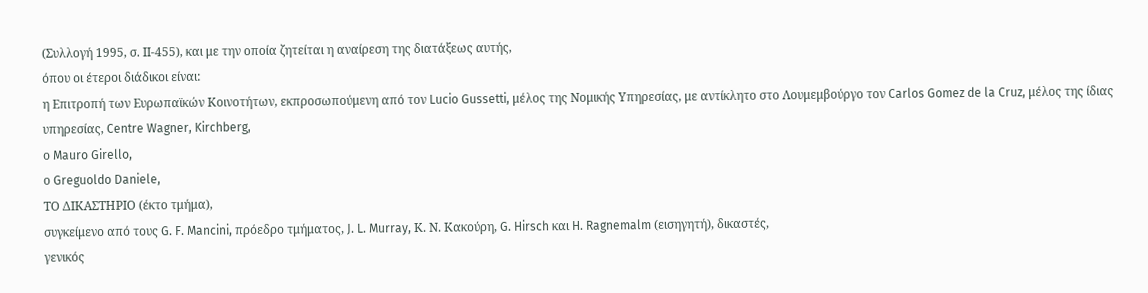(Συλλογή 1995, σ. ΙΙ-455), και με την οποία ζητείται η αναίρεση της διατάξεως αυτής,
όπου οι έτεροι διάδικοι είναι:
η Επιτροπή των Ευρωπαϊκών Κοινοτήτων, εκπροσωπούμενη από τον Lucio Gussetti, μέλος της Nομικής Yπηρεσίας, με αντίκλητο στο Λουμεμβούργο τον Carlos Gomez de la Cruz, μέλος της ίδιας υπηρεσίας, Centre Wagner, Kirchberg,
ο Mauro Girello,
ο Greguoldo Daniele,
ΤΟ ΔΙΚΑΣΤΗΡΙΟ (έκτο τμήμα),
συγκείμενο από τους G. F. Mancini, πρόεδρο τμήματος, J. L. Murray, Κ. Ν. Κακούρη, G. Hirsch και H. Ragnemalm (εισηγητή), δικαστές,
γενικός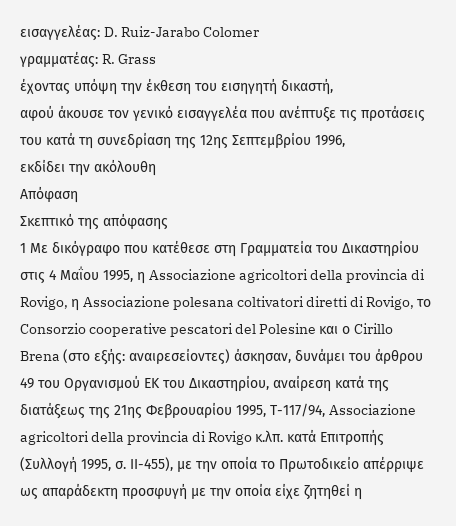εισαγγελέας: D. Ruiz-Jarabo Colomer
γραμματέας: R. Grass
έχοντας υπόψη την έκθεση τoυ εισηγητή δικαστή,
αφού άκουσε τον γενικό εισαγγελέα που ανέπτυξε τις προτάσεις του κατά τη συνεδρίαση της 12ης Σεπτεμβρίου 1996,
εκδίδει την ακόλουθη
Απόφαση
Σκεπτικό της απόφασης
1 Με δικόγραφο που κατέθεσε στη Γραμματεία του Δικαστηρίου στις 4 Μαΐου 1995, η Associazione agricoltori della provincia di Rovigo, η Associazione polesana coltivatori diretti di Rovigo, το Consorzio cooperative pescatori del Polesine και ο Cirillo Brena (στο εξής: αναιρεσείοντες) άσκησαν, δυνάμει του άρθρου 49 του Οργανισμού ΕΚ του Δικαστηρίου, αναίρεση κατά της διατάξεως της 21ης Φεβρουαρίου 1995, Τ-117/94, Associazione agricoltori della provincia di Rovigo κ.λπ. κατά Επιτροπής (Συλλογή 1995, σ. ΙΙ-455), με την οποία το Πρωτοδικείο απέρριψε ως απαράδεκτη προσφυγή με την οποία είχε ζητηθεί η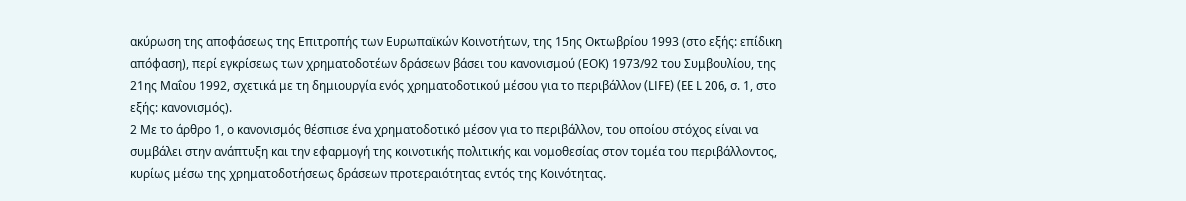ακύρωση της αποφάσεως της Επιτροπής των Ευρωπαϊκών Κοινοτήτων, της 15ης Οκτωβρίου 1993 (στο εξής: επίδικη απόφαση), περί εγκρίσεως των χρηματοδοτέων δράσεων βάσει του κανονισμού (ΕΟΚ) 1973/92 του Συμβουλίου, της 21ης Μαΐου 1992, σχετικά με τη δημιουργία ενός χρηματοδοτικού μέσου για το περιβάλλον (LIFE) (EE L 206, σ. 1, στο εξής: κανονισμός).
2 Με το άρθρο 1, ο κανονισμός θέσπισε ένα χρηματοδοτικό μέσον για το περιβάλλον, του οποίου στόχος είναι να συμβάλει στην ανάπτυξη και την εφαρμογή της κοινοτικής πολιτικής και νομοθεσίας στον τομέα του περιβάλλοντος, κυρίως μέσω της χρηματοδοτήσεως δράσεων προτεραιότητας εντός της Κοινότητας.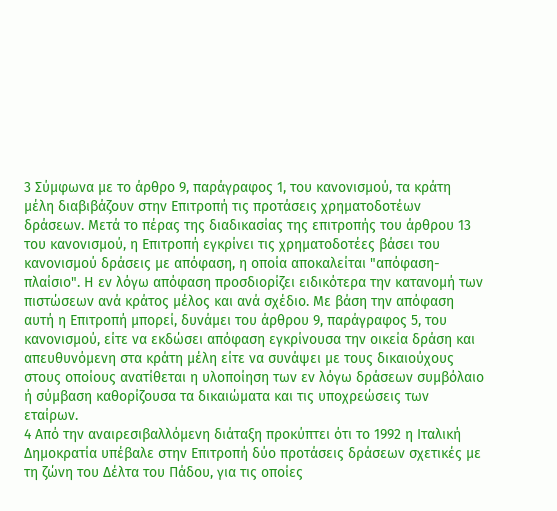3 Σύμφωνα με το άρθρο 9, παράγραφος 1, του κανονισμού, τα κράτη μέλη διαβιβάζουν στην Επιτροπή τις προτάσεις χρηματοδοτέων δράσεων. Μετά το πέρας της διαδικασίας της επιτροπής του άρθρου 13 του κανονισμού, η Επιτροπή εγκρίνει τις χρηματοδοτέες βάσει του κανονισμού δράσεις με απόφαση, η οποία αποκαλείται "απόφαση-πλαίσιο". Η εν λόγω απόφαση προσδιορίζει ειδικότερα την κατανομή των πιστώσεων ανά κράτος μέλος και ανά σχέδιο. Με βάση την απόφαση αυτή η Επιτροπή μπορεί, δυνάμει του άρθρου 9, παράγραφος 5, του κανονισμού, είτε να εκδώσει απόφαση εγκρίνουσα την οικεία δράση και απευθυνόμενη στα κράτη μέλη είτε να συνάψει με τους δικαιούχους στους οποίους ανατίθεται η υλοποίηση των εν λόγω δράσεων συμβόλαιο ή σύμβαση καθορίζουσα τα δικαιώματα και τις υποχρεώσεις των εταίρων.
4 Από την αναιρεσιβαλλόμενη διάταξη προκύπτει ότι το 1992 η Ιταλική Δημοκρατία υπέβαλε στην Επιτροπή δύο προτάσεις δράσεων σχετικές με τη ζώνη του Δέλτα του Πάδου, για τις οποίες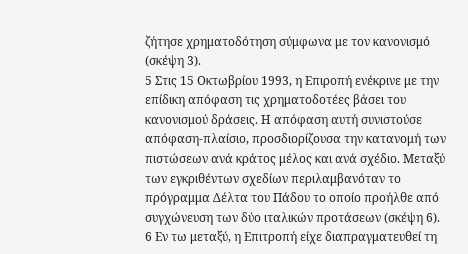ζήτησε χρηματοδότηση σύμφωνα με τον κανονισμό (σκέψη 3).
5 Στις 15 Οκτωβρίου 1993, η Επιροπή ενέκρινε με την επίδικη απόφαση τις χρηματοδοτέες βάσει του κανονισμού δράσεις. Η απόφαση αυτή συνιστούσε απόφαση-πλαίσιο, προσδιορίζουσα την κατανομή των πιστώσεων ανά κράτος μέλος και ανά σχέδιο. Μεταξύ των εγκριθέντων σχεδίων περιλαμβανόταν το πρόγραμμα Δέλτα του Πάδου το οποίο προήλθε από συγχώνευση των δύο ιταλικών προτάσεων (σκέψη 6).
6 Εν τω μεταξύ, η Επιτροπή είχε διαπραγματευθεί τη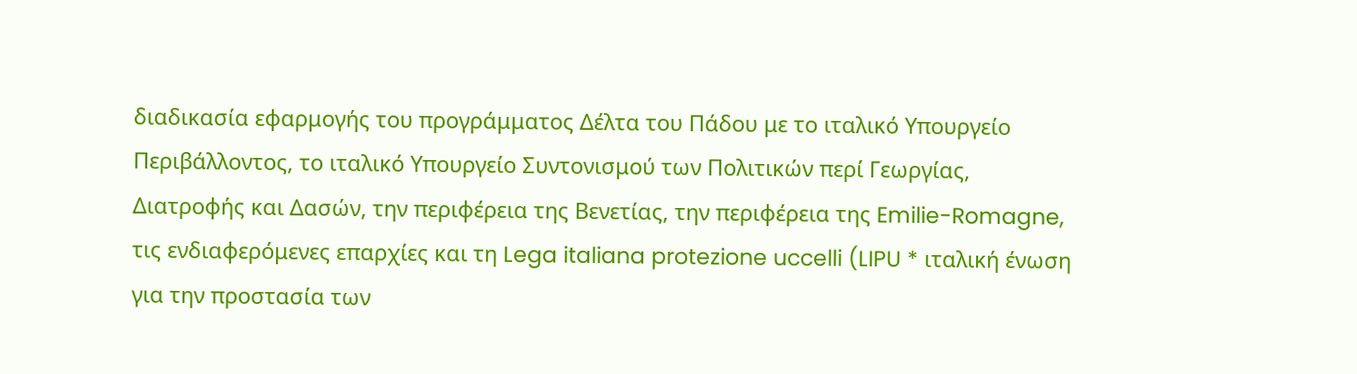διαδικασία εφαρμογής του προγράμματος Δέλτα του Πάδου με το ιταλικό Υπουργείο Περιβάλλοντος, το ιταλικό Υπουργείο Συντονισμού των Πολιτικών περί Γεωργίας, Διατροφής και Δασών, την περιφέρεια της Βενετίας, την περιφέρεια της Emilie-Romagne, τις ενδιαφερόμενες επαρχίες και τη Lega italiana protezione uccelli (LIPU * ιταλική ένωση για την προστασία των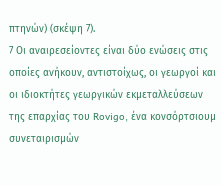πτηνών) (σκέψη 7).
7 Οι αναιρεσείοντες είναι δύο ενώσεις στις οποίες ανήκουν, αντιστοίχως, οι γεωργοί και οι ιδιοκτήτες γεωργικών εκμεταλλεύσεων της επαρχίας του Rovigo, ένα κονσόρτσιουμ συνεταιρισμών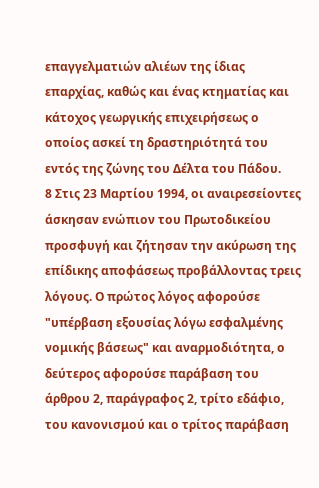επαγγελματιών αλιέων της ίδιας επαρχίας, καθώς και ένας κτηματίας και κάτοχος γεωργικής επιχειρήσεως ο οποίος ασκεί τη δραστηριότητά του εντός της ζώνης του Δέλτα του Πάδου.
8 Στις 23 Μαρτίου 1994, οι αναιρεσείοντες άσκησαν ενώπιον του Πρωτοδικείου προσφυγή και ζήτησαν την ακύρωση της επίδικης αποφάσεως προβάλλοντας τρεις λόγους. Ο πρώτος λόγος αφορούσε "υπέρβαση εξουσίας λόγω εσφαλμένης νομικής βάσεως" και αναρμοδιότητα, ο δεύτερος αφορούσε παράβαση του άρθρου 2, παράγραφος 2, τρίτο εδάφιο, του κανονισμού και ο τρίτος παράβαση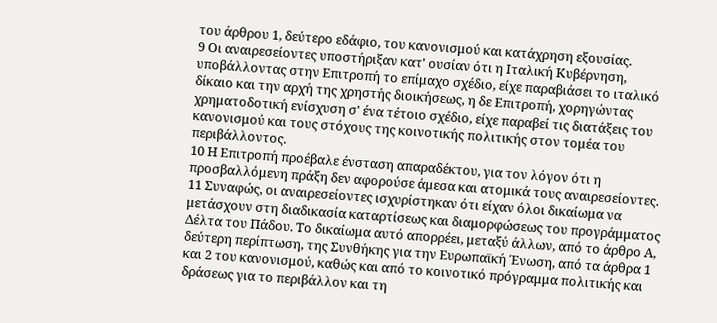του άρθρου 1, δεύτερο εδάφιο, του κανονισμού και κατάχρηση εξουσίας.
9 Οι αναιρεσείοντες υποστήριξαν κατ' ουσίαν ότι η Ιταλική Κυβέρνηση, υποβάλλοντας στην Επιτροπή το επίμαχο σχέδιο, είχε παραβιάσει το ιταλικό δίκαιο και την αρχή της χρηστής διοικήσεως, η δε Επιτροπή, χορηγώντας χρηματοδοτική ενίσχυση σ' ένα τέτοιο σχέδιο, είχε παραβεί τις διατάξεις του κανονισμού και τους στόχους της κοινοτικής πολιτικής στον τομέα του περιβάλλοντος.
10 Η Επιτροπή προέβαλε ένσταση απαραδέκτου, για τον λόγον ότι η προσβαλλόμενη πράξη δεν αφορούσε άμεσα και ατομικά τους αναιρεσείοντες.
11 Συναφώς, οι αναιρεσείοντες ισχυρίστηκαν ότι είχαν όλοι δικαίωμα να μετάσχουν στη διαδικασία καταρτίσεως και διαμορφώσεως του προγράμματος Δέλτα του Πάδου. Το δικαίωμα αυτό απορρέει, μεταξύ άλλων, από το άρθρο Α, δεύτερη περίπτωση, της Συνθήκης για την Ευρωπαϊκή Ένωση, από τα άρθρα 1 και 2 του κανονισμού, καθώς και από το κοινοτικό πρόγραμμα πολιτικής και δράσεως για το περιβάλλον και τη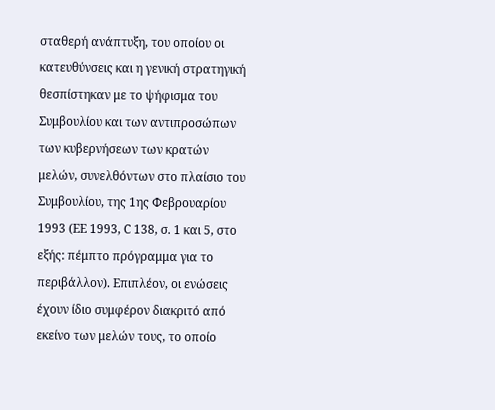σταθερή ανάπτυξη, του οποίου οι κατευθύνσεις και η γενική στρατηγική θεσπίστηκαν με το ψήφισμα του Συμβουλίου και των αντιπροσώπων των κυβερνήσεων των κρατών μελών, συνελθόντων στο πλαίσιο του Συμβουλίου, της 1ης Φεβρουαρίου 1993 (ΕΕ 1993, C 138, σ. 1 και 5, στο εξής: πέμπτο πρόγραμμα για το περιβάλλον). Επιπλέον, οι ενώσεις έχουν ίδιο συμφέρον διακριτό από εκείνο των μελών τους, το οποίο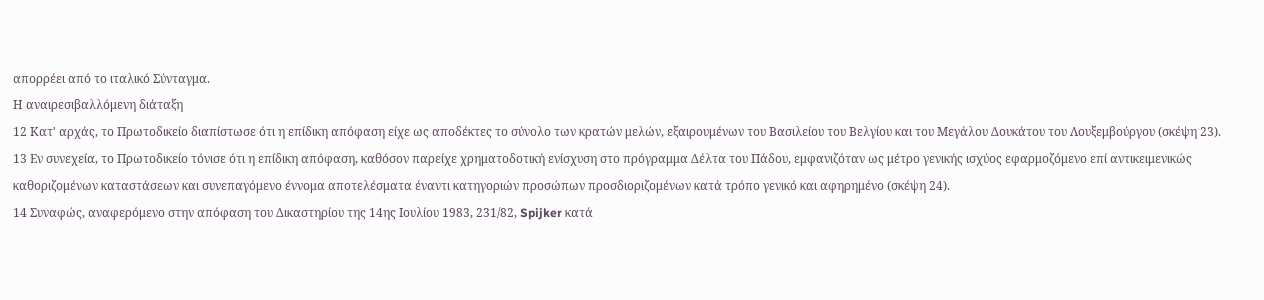απορρέει από το ιταλικό Σύνταγμα.
Η αναιρεσιβαλλόμενη διάταξη
12 Κατ' αρχάς, το Πρωτοδικείο διαπίστωσε ότι η επίδικη απόφαση είχε ως αποδέκτες το σύνολο των κρατών μελών, εξαιρουμένων του Βασιλείου του Βελγίου και του Μεγάλου Δουκάτου του Λουξεμβούργου (σκέψη 23).
13 Εν συνεχεία, το Πρωτοδικείο τόνισε ότι η επίδικη απόφαση, καθόσον παρείχε χρηματοδοτική ενίσχυση στο πρόγραμμα Δέλτα του Πάδου, εμφανιζόταν ως μέτρο γενικής ισχύος εφαρμοζόμενο επί αντικειμενικώς καθοριζομένων καταστάσεων και συνεπαγόμενο έννομα αποτελέσματα έναντι κατηγοριών προσώπων προσδιοριζομένων κατά τρόπο γενικό και αφηρημένο (σκέψη 24).
14 Συναφώς, αναφερόμενο στην απόφαση του Δικαστηρίου της 14ης Ιουλίου 1983, 231/82, Spijker κατά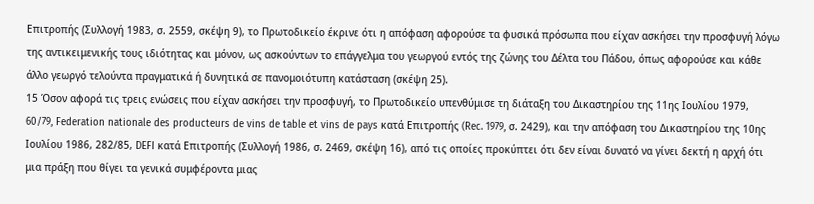Επιτροπής (Συλλογή 1983, σ. 2559, σκέψη 9), το Πρωτοδικείο έκρινε ότι η απόφαση αφορούσε τα φυσικά πρόσωπα που είχαν ασκήσει την προσφυγή λόγω της αντικειμενικής τους ιδιότητας και μόνον, ως ασκούντων το επάγγελμα του γεωργού εντός της ζώνης του Δέλτα του Πάδου, όπως αφορούσε και κάθε άλλο γεωργό τελούντα πραγματικά ή δυνητικά σε πανομοιότυπη κατάσταση (σκέψη 25).
15 Όσον αφορά τις τρεις ενώσεις που είχαν ασκήσει την προσφυγή, το Πρωτοδικείο υπενθύμισε τη διάταξη του Δικαστηρίου της 11ης Ιουλίου 1979, 60/79, Federation nationale des producteurs de vins de table et vins de pays κατά Επιτροπής (Rec. 1979, σ. 2429), και την απόφαση του Δικαστηρίου της 10ης Ιουλίου 1986, 282/85, DEFI κατά Επιτροπής (Συλλογή 1986, σ. 2469, σκέψη 16), από τις οποίες προκύπτει ότι δεν είναι δυνατό να γίνει δεκτή η αρχή ότι μια πράξη που θίγει τα γενικά συμφέροντα μιας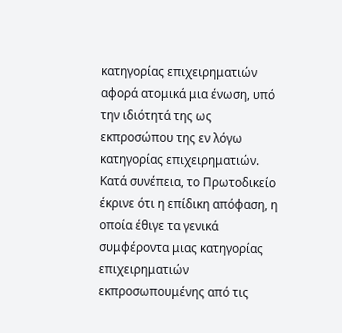κατηγορίας επιχειρηματιών αφορά ατομικά μια ένωση, υπό την ιδιότητά της ως εκπροσώπου της εν λόγω κατηγορίας επιχειρηματιών. Κατά συνέπεια, το Πρωτοδικείο έκρινε ότι η επίδικη απόφαση, η οποία έθιγε τα γενικά συμφέροντα μιας κατηγορίας επιχειρηματιών εκπροσωπουμένης από τις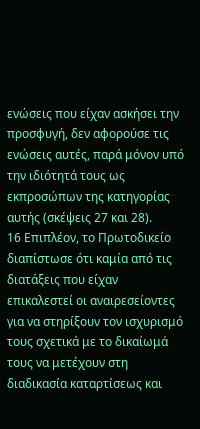ενώσεις που είχαν ασκήσει την προσφυγή, δεν αφορούσε τις ενώσεις αυτές, παρά μόνον υπό την ιδιότητά τους ως εκπροσώπων της κατηγορίας αυτής (σκέψεις 27 και 28).
16 Επιπλέον, το Πρωτοδικείο διαπίστωσε ότι καμία από τις διατάξεις που είχαν επικαλεστεί οι αναιρεσείοντες για να στηρίξουν τον ισχυρισμό τους σχετικά με το δικαίωμά τους να μετέχουν στη διαδικασία καταρτίσεως και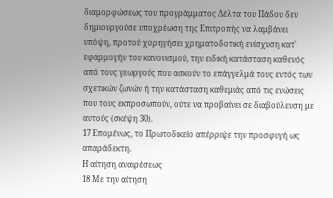διαμορφώσεως του προγράμματος Δέλτα του Πάδου δεν δημιουργούσε υποχρέωση της Επιτροπής να λαμβάνει υπόψη, προτού χορηγήσει χρηματοδοτική ενίσχυση κατ' εφαρμογήν του κανονισμού, την ειδική κατάσταση καθενός από τους γεωργούς που ασκούν το επάγγελμά τους εντός των σχετικών ζωνών ή την κατάσταση καθεμιάς από τις ενώσεις που τους εκπροσωπούν, ούτε να προβαίνει σε διαβούλευση με αυτούς (σκέψη 30).
17 Επομένως, το Πρωτοδικείο απέρριψε την προσφυγή ως απαράδεκτη.
Η αίτηση αναιρέσεως
18 Με την αίτηση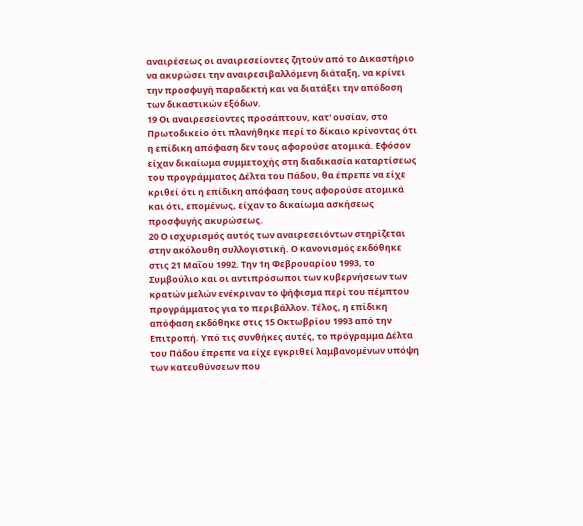αναιρέσεως οι αναιρεσείοντες ζητούν από το Δικαστήριο να ακυρώσει την αναιρεσιβαλλόμενη διάταξη, να κρίνει την προσφυγή παραδεκτή και να διατάξει την απόδοση των δικαστικών εξόδων.
19 Οι αναιρεσείοντες προσάπτουν, κατ' ουσίαν, στο Πρωτοδικείο ότι πλανήθηκε περί το δίκαιο κρίνοντας ότι η επίδικη απόφαση δεν τους αφορούσε ατομικά. Εφόσον είχαν δικαίωμα συμμετοχής στη διαδικασία καταρτίσεως του προγράμματος Δέλτα του Πάδου, θα έπρεπε να είχε κριθεί ότι η επίδικη απόφαση τους αφορούσε ατομικά και ότι, επομένως, είχαν το δικαίωμα ασκήσεως προσφυγής ακυρώσεως.
20 Ο ισχυρισμός αυτός των αναιρεσειόντων στηρίζεται στην ακόλουθη συλλογιστική. Ο κανονισμός εκδόθηκε στις 21 Μαΐου 1992. Την 1η Φεβρουαρίου 1993, το Συμβούλιο και οι αντιπρόσωποι των κυβερνήσεων των κρατών μελών ενέκριναν το ψήφισμα περί του πέμπτου προγράμματος για το περιβάλλον. Τέλος, η επίδικη απόφαση εκδόθηκε στις 15 Οκτωβρίου 1993 από την Επιτροπή. Υπό τις συνθήκες αυτές, το πρόγραμμα Δέλτα του Πάδου έπρεπε να είχε εγκριθεί λαμβανομένων υπόψη των κατευθύνσεων που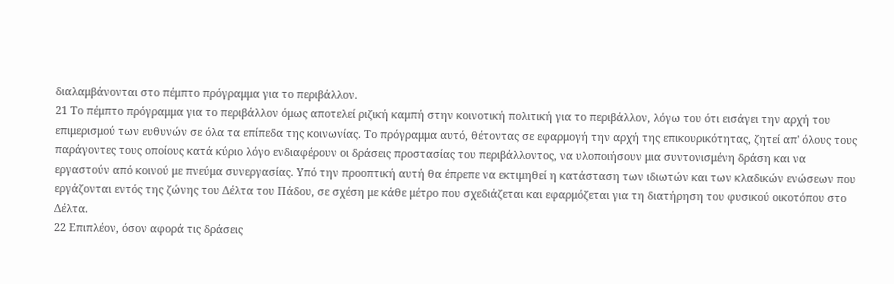διαλαμβάνονται στο πέμπτο πρόγραμμα για το περιβάλλον.
21 Το πέμπτο πρόγραμμα για το περιβάλλον όμως αποτελεί ριζική καμπή στην κοινοτική πολιτική για το περιβάλλον, λόγω του ότι εισάγει την αρχή του επιμερισμού των ευθυνών σε όλα τα επίπεδα της κοινωνίας. Το πρόγραμμα αυτό, θέτοντας σε εφαρμογή την αρχή της επικουρικότητας, ζητεί απ' όλους τους παράγοντες τους οποίους κατά κύριο λόγο ενδιαφέρουν οι δράσεις προστασίας του περιβάλλοντος, να υλοποιήσουν μια συντονισμένη δράση και να εργαστούν από κοινού με πνεύμα συνεργασίας. Υπό την προοπτική αυτή θα έπρεπε να εκτιμηθεί η κατάσταση των ιδιωτών και των κλαδικών ενώσεων που εργάζονται εντός της ζώνης του Δέλτα του Πάδου, σε σχέση με κάθε μέτρο που σχεδιάζεται και εφαρμόζεται για τη διατήρηση του φυσικού οικοτόπου στο Δέλτα.
22 Επιπλέον, όσον αφορά τις δράσεις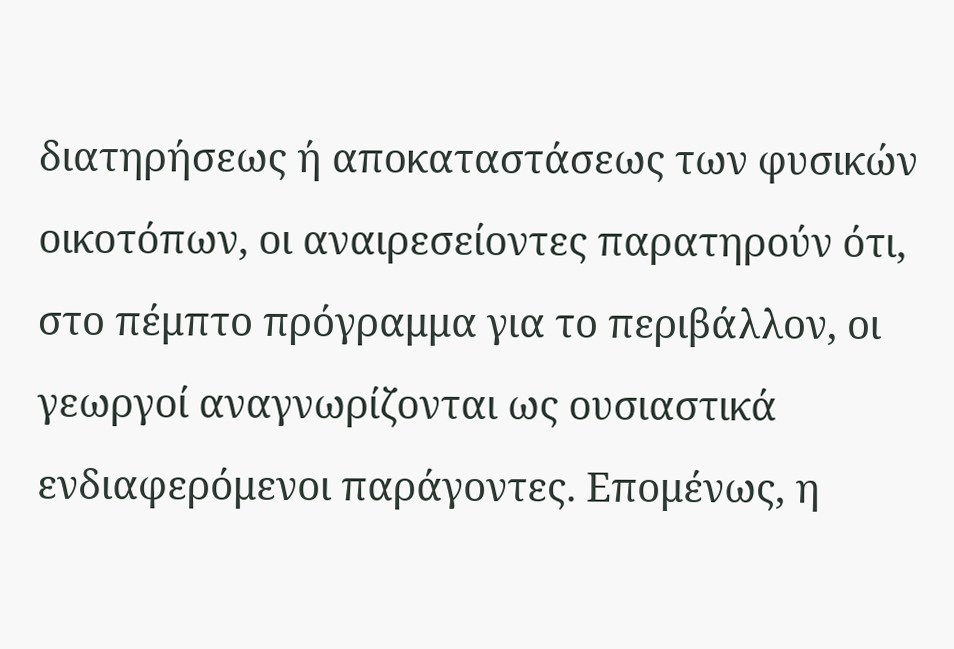διατηρήσεως ή αποκαταστάσεως των φυσικών οικοτόπων, οι αναιρεσείοντες παρατηρούν ότι, στο πέμπτο πρόγραμμα για το περιβάλλον, οι γεωργοί αναγνωρίζονται ως ουσιαστικά ενδιαφερόμενοι παράγοντες. Επομένως, η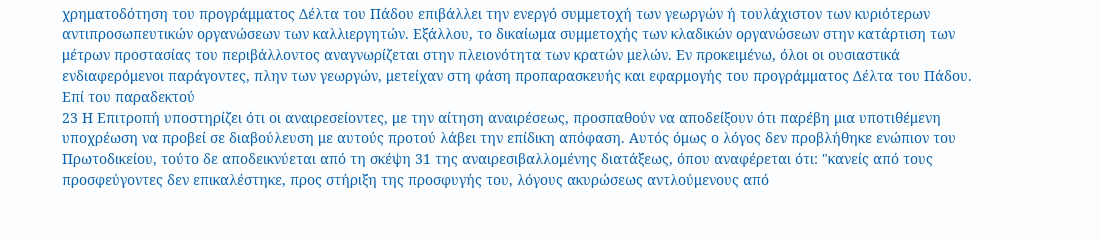χρηματοδότηση του προγράμματος Δέλτα του Πάδου επιβάλλει την ενεργό συμμετοχή των γεωργών ή τουλάχιστον των κυριότερων αντιπροσωπευτικών οργανώσεων των καλλιεργητών. Εξάλλου, το δικαίωμα συμμετοχής των κλαδικών οργανώσεων στην κατάρτιση των μέτρων προστασίας του περιβάλλοντος αναγνωρίζεται στην πλειονότητα των κρατών μελών. Εν προκειμένω, όλοι οι ουσιαστικά ενδιαφερόμενοι παράγοντες, πλην των γεωργών, μετείχαν στη φάση προπαρασκευής και εφαρμογής του προγράμματος Δέλτα του Πάδου.
Επί του παραδεκτού
23 Η Επιτροπή υποστηρίζει ότι οι αναιρεσείοντες, με την αίτηση αναιρέσεως, προσπαθούν να αποδείξουν ότι παρέβη μια υποτιθέμενη υποχρέωση να προβεί σε διαβούλευση με αυτούς προτού λάβει την επίδικη απόφαση. Αυτός όμως ο λόγος δεν προβλήθηκε ενώπιον του Πρωτοδικείου, τούτο δε αποδεικνύεται από τη σκέψη 31 της αναιρεσιβαλλομένης διατάξεως, όπου αναφέρεται ότι: "κανείς από τους προσφεύγοντες δεν επικαλέστηκε, προς στήριξη της προσφυγής του, λόγους ακυρώσεως αντλούμενους από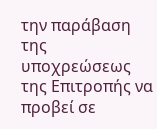την παράβαση της υποχρεώσεως της Επιτροπής να προβεί σε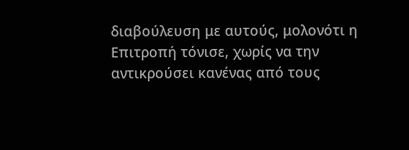διαβούλευση με αυτούς, μολονότι η Επιτροπή τόνισε, χωρίς να την αντικρούσει κανένας από τους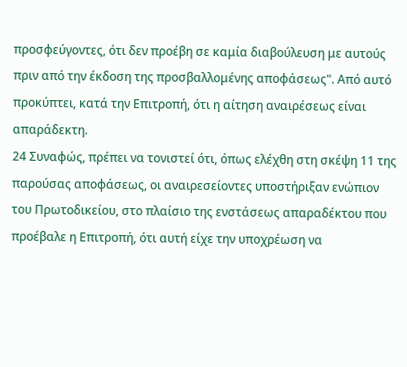προσφεύγοντες, ότι δεν προέβη σε καμία διαβούλευση με αυτούς πριν από την έκδοση της προσβαλλομένης αποφάσεως". Από αυτό προκύπτει, κατά την Επιτροπή, ότι η αίτηση αναιρέσεως είναι απαράδεκτη.
24 Συναφώς, πρέπει να τονιστεί ότι, όπως ελέχθη στη σκέψη 11 της παρούσας αποφάσεως, οι αναιρεσείοντες υποστήριξαν ενώπιον του Πρωτοδικείου, στο πλαίσιο της ενστάσεως απαραδέκτου που προέβαλε η Επιτροπή, ότι αυτή είχε την υποχρέωση να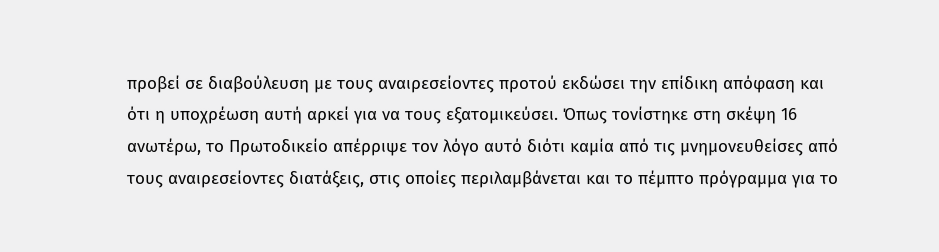προβεί σε διαβούλευση με τους αναιρεσείοντες προτού εκδώσει την επίδικη απόφαση και ότι η υποχρέωση αυτή αρκεί για να τους εξατομικεύσει. Όπως τονίστηκε στη σκέψη 16 ανωτέρω, το Πρωτοδικείο απέρριψε τον λόγο αυτό διότι καμία από τις μνημονευθείσες από τους αναιρεσείοντες διατάξεις, στις οποίες περιλαμβάνεται και το πέμπτο πρόγραμμα για το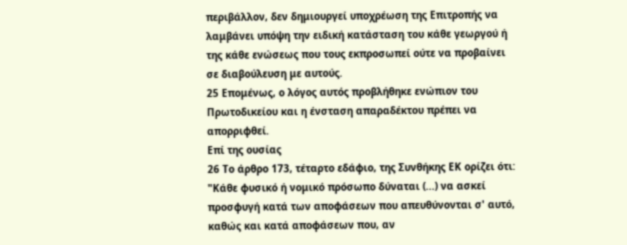περιβάλλον, δεν δημιουργεί υποχρέωση της Επιτροπής να λαμβάνει υπόψη την ειδική κατάσταση του κάθε γεωργού ή της κάθε ενώσεως που τους εκπροσωπεί ούτε να προβαίνει σε διαβούλευση με αυτούς.
25 Επομένως, ο λόγος αυτός προβλήθηκε ενώπιον του Πρωτοδικείου και η ένσταση απαραδέκτου πρέπει να απορριφθεί.
Επί της ουσίας
26 Το άρθρο 173, τέταρτο εδάφιο, της Συνθήκης ΕΚ ορίζει ότι: "Κάθε φυσικό ή νομικό πρόσωπο δύναται (...) να ασκεί προσφυγή κατά των αποφάσεων που απευθύνονται σ' αυτό, καθώς και κατά αποφάσεων που, αν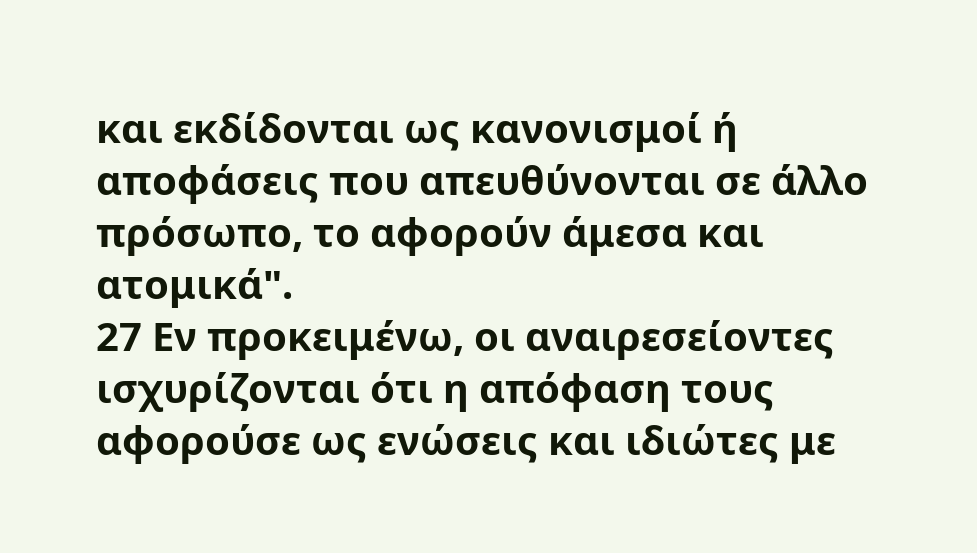και εκδίδονται ως κανονισμοί ή αποφάσεις που απευθύνονται σε άλλο πρόσωπο, το αφορούν άμεσα και ατομικά".
27 Εν προκειμένω, οι αναιρεσείοντες ισχυρίζονται ότι η απόφαση τους αφορούσε ως ενώσεις και ιδιώτες με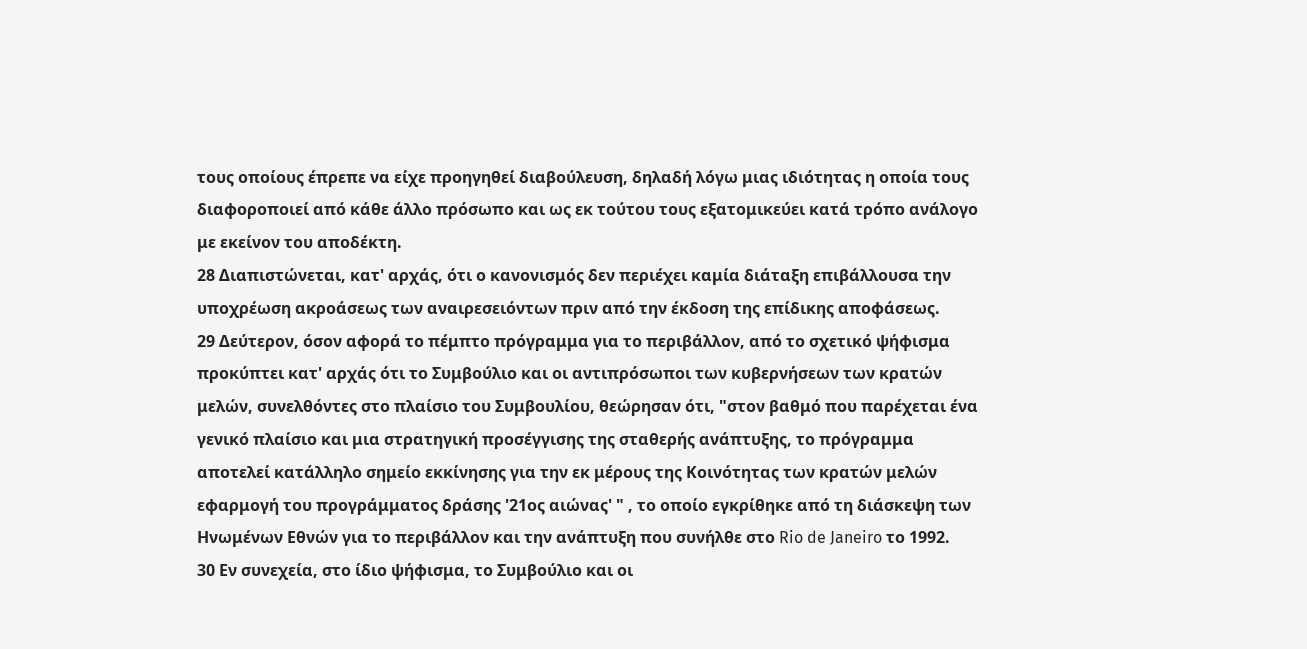τους οποίους έπρεπε να είχε προηγηθεί διαβούλευση, δηλαδή λόγω μιας ιδιότητας η οποία τους διαφοροποιεί από κάθε άλλο πρόσωπο και ως εκ τούτου τους εξατομικεύει κατά τρόπο ανάλογο με εκείνον του αποδέκτη.
28 Διαπιστώνεται, κατ' αρχάς, ότι ο κανονισμός δεν περιέχει καμία διάταξη επιβάλλουσα την υποχρέωση ακροάσεως των αναιρεσειόντων πριν από την έκδοση της επίδικης αποφάσεως.
29 Δεύτερον, όσον αφορά το πέμπτο πρόγραμμα για το περιβάλλον, από το σχετικό ψήφισμα προκύπτει κατ' αρχάς ότι το Συμβούλιο και οι αντιπρόσωποι των κυβερνήσεων των κρατών μελών, συνελθόντες στο πλαίσιο του Συμβουλίου, θεώρησαν ότι, "στον βαθμό που παρέχεται ένα γενικό πλαίσιο και μια στρατηγική προσέγγισης της σταθερής ανάπτυξης, το πρόγραμμα αποτελεί κατάλληλο σημείο εκκίνησης για την εκ μέρους της Κοινότητας των κρατών μελών εφαρμογή του προγράμματος δράσης '21ος αιώνας' " , το οποίο εγκρίθηκε από τη διάσκεψη των Ηνωμένων Εθνών για το περιβάλλον και την ανάπτυξη που συνήλθε στο Rio de Janeiro το 1992.
30 Εν συνεχεία, στο ίδιο ψήφισμα, το Συμβούλιο και οι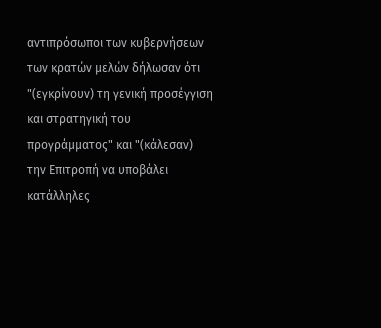αντιπρόσωποι των κυβερνήσεων των κρατών μελών δήλωσαν ότι "(εγκρίνουν) τη γενική προσέγγιση και στρατηγική του προγράμματος" και "(κάλεσαν) την Επιτροπή να υποβάλει κατάλληλες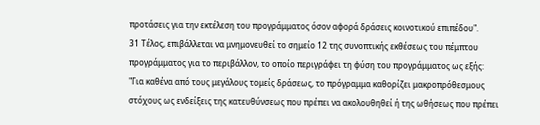προτάσεις για την εκτέλεση του προγράμματος όσον αφορά δράσεις κοινοτικού επιπέδου".
31 Τέλος, επιβάλλεται να μνημονευθεί το σημείο 12 της συνοπτικής εκθέσεως του πέμπτου προγράμματος για το περιβάλλον, το οποίο περιγράφει τη φύση του προγράμματος ως εξής:
"Για καθένα από τους μεγάλους τομείς δράσεως, το πρόγραμμα καθορίζει μακροπρόθεσμους στόχους ως ενδείξεις της κατευθύνσεως που πρέπει να ακολουθηθεί ή της ωθήσεως που πρέπει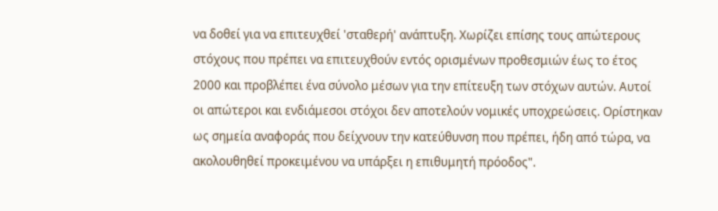να δοθεί για να επιτευχθεί 'σταθερή' ανάπτυξη. Χωρίζει επίσης τους απώτερους στόχους που πρέπει να επιτευχθούν εντός ορισμένων προθεσμιών έως το έτος 2000 και προβλέπει ένα σύνολο μέσων για την επίτευξη των στόχων αυτών. Αυτοί οι απώτεροι και ενδιάμεσοι στόχοι δεν αποτελούν νομικές υποχρεώσεις. Ορίστηκαν ως σημεία αναφοράς που δείχνουν την κατεύθυνση που πρέπει, ήδη από τώρα, να ακολουθηθεί προκειμένου να υπάρξει η επιθυμητή πρόοδος".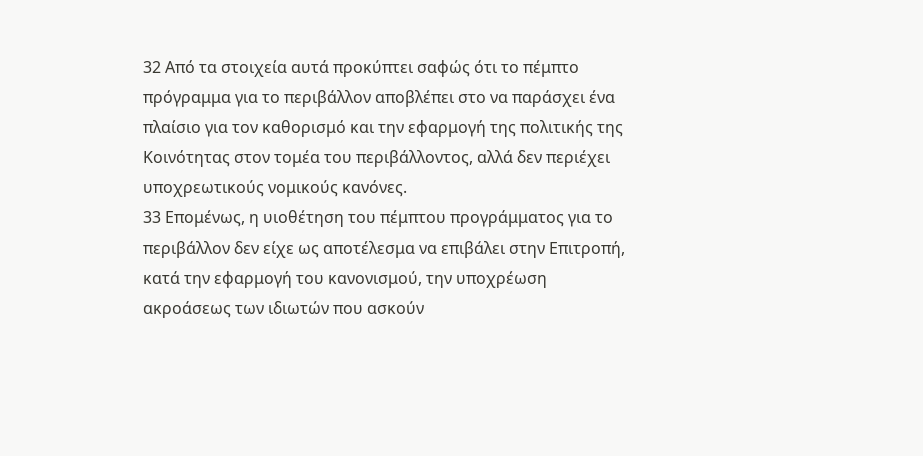32 Από τα στοιχεία αυτά προκύπτει σαφώς ότι το πέμπτο πρόγραμμα για το περιβάλλον αποβλέπει στο να παράσχει ένα πλαίσιο για τον καθορισμό και την εφαρμογή της πολιτικής της Κοινότητας στον τομέα του περιβάλλοντος, αλλά δεν περιέχει υποχρεωτικούς νομικούς κανόνες.
33 Επομένως, η υιοθέτηση του πέμπτου προγράμματος για το περιβάλλον δεν είχε ως αποτέλεσμα να επιβάλει στην Επιτροπή, κατά την εφαρμογή του κανονισμού, την υποχρέωση ακροάσεως των ιδιωτών που ασκούν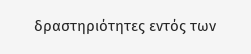δραστηριότητες εντός των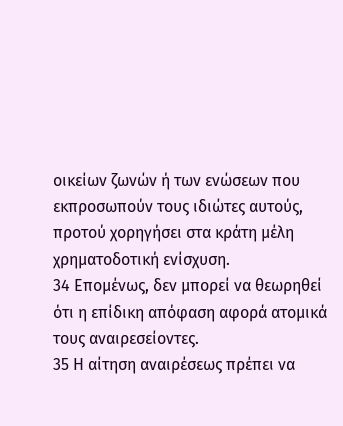οικείων ζωνών ή των ενώσεων που εκπροσωπούν τους ιδιώτες αυτούς, προτού χορηγήσει στα κράτη μέλη χρηματοδοτική ενίσχυση.
34 Επομένως, δεν μπορεί να θεωρηθεί ότι η επίδικη απόφαση αφορά ατομικά τους αναιρεσείοντες.
35 Η αίτηση αναιρέσεως πρέπει να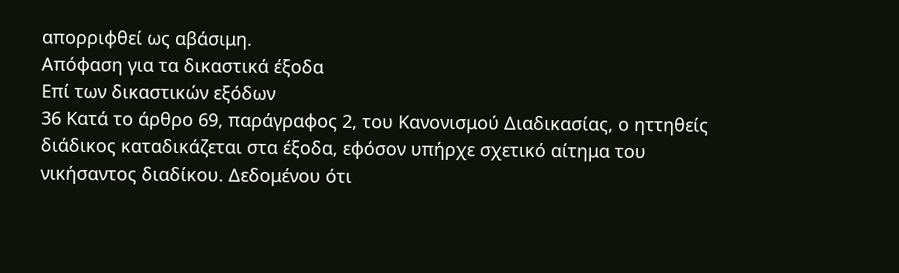απορριφθεί ως αβάσιμη.
Απόφαση για τα δικαστικά έξοδα
Επί των δικαστικών εξόδων
36 Κατά το άρθρο 69, παράγραφος 2, του Κανονισμού Διαδικασίας, ο ηττηθείς διάδικος καταδικάζεται στα έξοδα, εφόσον υπήρχε σχετικό αίτημα του νικήσαντος διαδίκου. Δεδομένου ότι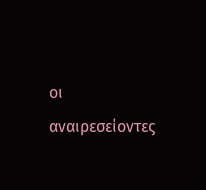οι αναιρεσείοντες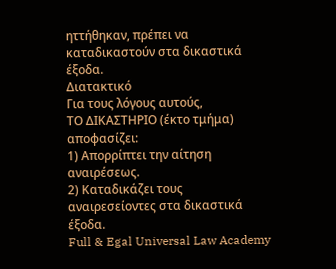ηττήθηκαν, πρέπει να καταδικαστούν στα δικαστικά έξοδα.
Διατακτικό
Για τους λόγους αυτούς,
ΤΟ ΔΙΚΑΣΤΗΡΙΟ (έκτο τμήμα)
αποφασίζει:
1) Απορρίπτει την αίτηση αναιρέσεως.
2) Καταδικάζει τους αναιρεσείοντες στα δικαστικά έξοδα.
Full & Egal Universal Law Academy